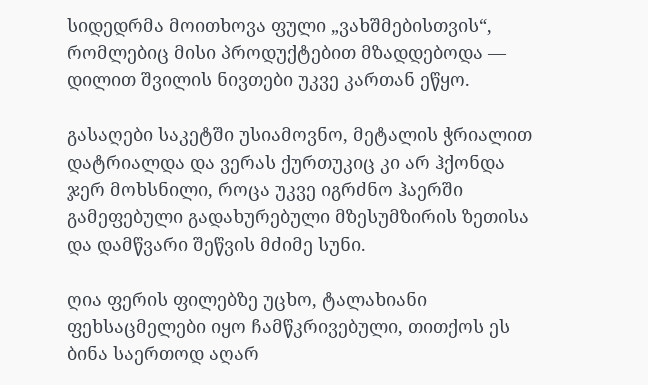სიდედრმა მოითხოვა ფული „ვახშმებისთვის“, რომლებიც მისი პროდუქტებით მზადდებოდა — დილით შვილის ნივთები უკვე კართან ეწყო.

გასაღები საკეტში უსიამოვნო, მეტალის ჭრიალით დატრიალდა და ვერას ქურთუკიც კი არ ჰქონდა ჯერ მოხსნილი, როცა უკვე იგრძნო ჰაერში გამეფებული გადახურებული მზესუმზირის ზეთისა და დამწვარი შეწვის მძიმე სუნი.

ღია ფერის ფილებზე უცხო, ტალახიანი ფეხსაცმელები იყო ჩამწკრივებული, თითქოს ეს ბინა საერთოდ აღარ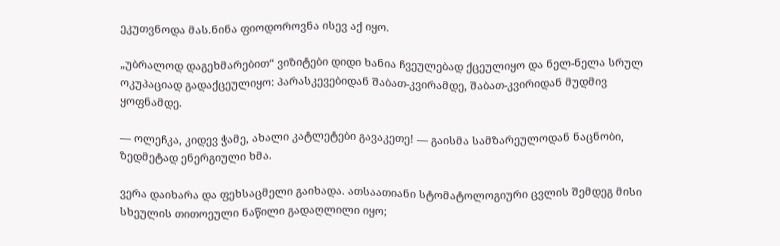ეკუთვნოდა მას.ნინა ფიოდოროვნა ისევ აქ იყო.

„უბრალოდ დაგეხმარებით“ ვიზიტები დიდი ხანია ჩვეულებად ქცეულიყო და ნელ-ნელა სრულ ოკუპაციად გადაქცეულიყო: პარასკევებიდან შაბათ-კვირამდე, შაბათ-კვირიდან მუდმივ ყოფნამდე.

— ოლეჩკა, კიდევ ჭამე, ახალი კატლეტები გავაკეთე! — გაისმა სამზარეულოდან ნაცნობი, ზედმეტად ენერგიული ხმა.

ვერა დაიხარა და ფეხსაცმელი გაიხადა. ათსაათიანი სტომატოლოგიური ცვლის შემდეგ მისი სხეულის თითოეული ნაწილი გადაღლილი იყო;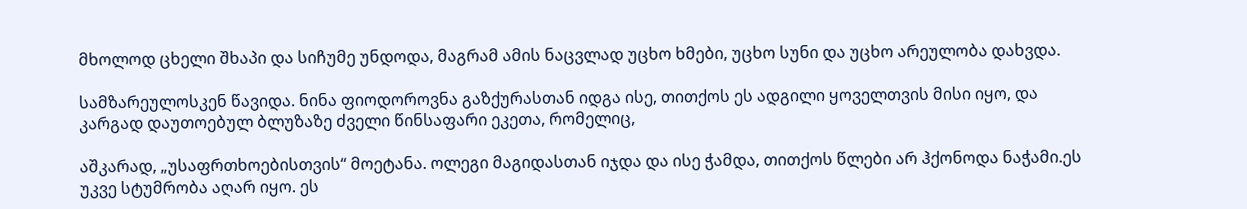მხოლოდ ცხელი შხაპი და სიჩუმე უნდოდა, მაგრამ ამის ნაცვლად უცხო ხმები, უცხო სუნი და უცხო არეულობა დახვდა.

სამზარეულოსკენ წავიდა. ნინა ფიოდოროვნა გაზქურასთან იდგა ისე, თითქოს ეს ადგილი ყოველთვის მისი იყო, და კარგად დაუთოებულ ბლუზაზე ძველი წინსაფარი ეკეთა, რომელიც,

აშკარად, „უსაფრთხოებისთვის“ მოეტანა. ოლეგი მაგიდასთან იჯდა და ისე ჭამდა, თითქოს წლები არ ჰქონოდა ნაჭამი.ეს უკვე სტუმრობა აღარ იყო. ეს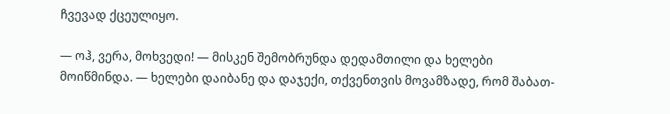ჩვევად ქცეულიყო.

— ოჰ, ვერა, მოხვედი! — მისკენ შემობრუნდა დედამთილი და ხელები მოიწმინდა. — ხელები დაიბანე და დაჯექი, თქვენთვის მოვამზადე, რომ შაბათ-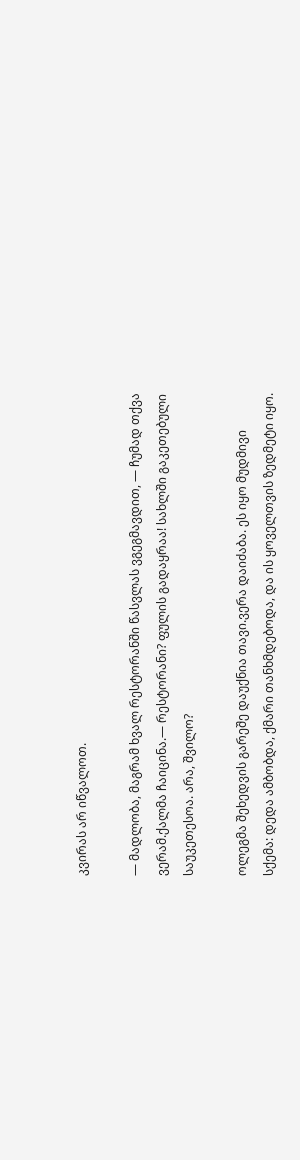კვირას არ იწვალოთ.

— მადლობა, მაგრამ ხვალ რესტორანში წასვლას ვგეგმავდით, — ჩუმად თქვა ვერამ.ქალმა ჩაიცინა.— რესტორანი? ფულის გადაყრაა! სახლში გაკეთებული საუკეთესოა. არა, შვილო?

ოლეგმა შეხედვის გარეშე დაუქნია თავი.ვერა დაიძაბა. ეს იყო მუდმივი სქემა: დედა ამბობდა, ქმარი თანხმდებოდა, და ის ყოველთვის ზედმეტი იყო.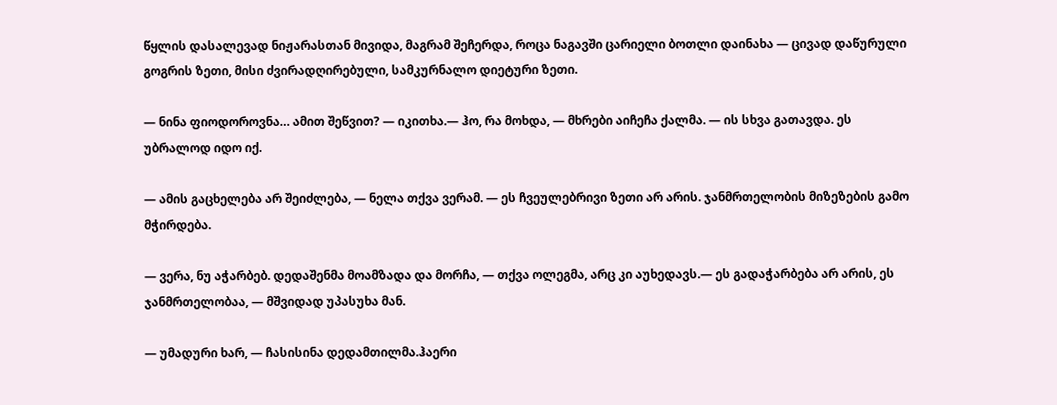წყლის დასალევად ნიჟარასთან მივიდა, მაგრამ შეჩერდა, როცა ნაგავში ცარიელი ბოთლი დაინახა — ცივად დაწურული გოგრის ზეთი, მისი ძვირადღირებული, სამკურნალო დიეტური ზეთი.

— ნინა ფიოდოროვნა… ამით შეწვით? — იკითხა.— ჰო, რა მოხდა, — მხრები აიჩეჩა ქალმა. — ის სხვა გათავდა. ეს უბრალოდ იდო იქ.

— ამის გაცხელება არ შეიძლება, — ნელა თქვა ვერამ. — ეს ჩვეულებრივი ზეთი არ არის. ჯანმრთელობის მიზეზების გამო მჭირდება.

— ვერა, ნუ აჭარბებ. დედაშენმა მოამზადა და მორჩა, — თქვა ოლეგმა, არც კი აუხედავს.— ეს გადაჭარბება არ არის, ეს ჯანმრთელობაა, — მშვიდად უპასუხა მან.

— უმადური ხარ, — ჩასისინა დედამთილმა.ჰაერი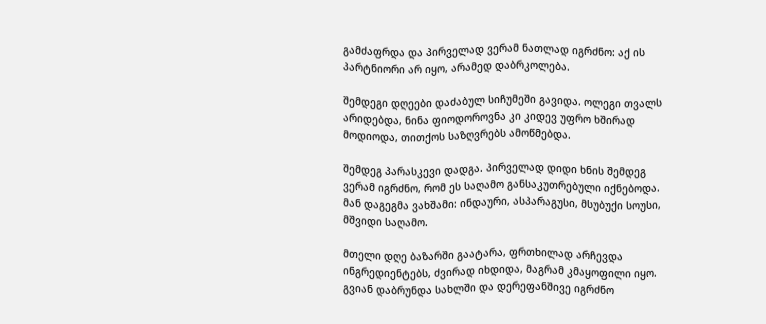გამძაფრდა და პირველად ვერამ ნათლად იგრძნო: აქ ის პარტნიორი არ იყო, არამედ დაბრკოლება.

შემდეგი დღეები დაძაბულ სიჩუმეში გავიდა. ოლეგი თვალს არიდებდა, ნინა ფიოდოროვნა კი კიდევ უფრო ხშირად მოდიოდა, თითქოს საზღვრებს ამოწმებდა.

შემდეგ პარასკევი დადგა. პირველად დიდი ხნის შემდეგ ვერამ იგრძნო, რომ ეს საღამო განსაკუთრებული იქნებოდა. მან დაგეგმა ვახშამი: ინდაური, ასპარაგუსი, მსუბუქი სოუსი, მშვიდი საღამო.

მთელი დღე ბაზარში გაატარა, ფრთხილად არჩევდა ინგრედიენტებს, ძვირად იხდიდა, მაგრამ კმაყოფილი იყო. გვიან დაბრუნდა სახლში და დერეფანშივე იგრძნო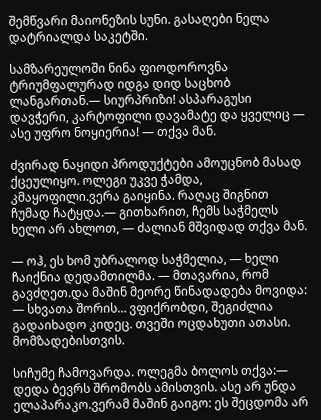შემწვარი მაიონეზის სუნი. გასაღები ნელა დატრიალდა საკეტში.

სამზარეულოში ნინა ფიოდოროვნა ტრიუმფალურად იდგა დიდ საცხობ ლანგართან.— სიურპრიზი! ასპარაგუსი დავჭერი, კარტოფილი დავამატე და ყველიც — ასე უფრო ნოყიერია! — თქვა მან.

ძვირად ნაყიდი პროდუქტები ამოუცნობ მასად ქცეულიყო. ოლეგი უკვე ჭამდა, კმაყოფილი.ვერა გაიყინა. რაღაც შიგნით ჩუმად ჩატყდა.— გითხარით, ჩემს საჭმელს ხელი არ ახლოთ, — ძალიან მშვიდად თქვა მან.

— ოჰ, ეს ხომ უბრალოდ საჭმელია, — ხელი ჩაიქნია დედამთილმა. — მთავარია, რომ გავძღეთ.და მაშინ მეორე წინადადება მოვიდა:
— სხვათა შორის… ვფიქრობდი, შეგიძლია გადაიხადო კიდეც. თვეში ოცდახუთი ათასი. მომზადებისთვის.

სიჩუმე ჩამოვარდა. ოლეგმა ბოლოს თქვა:— დედა ბევრს შრომობს ამისთვის. ასე არ უნდა ელაპარაკო.ვერამ მაშინ გაიგო: ეს შეცდომა არ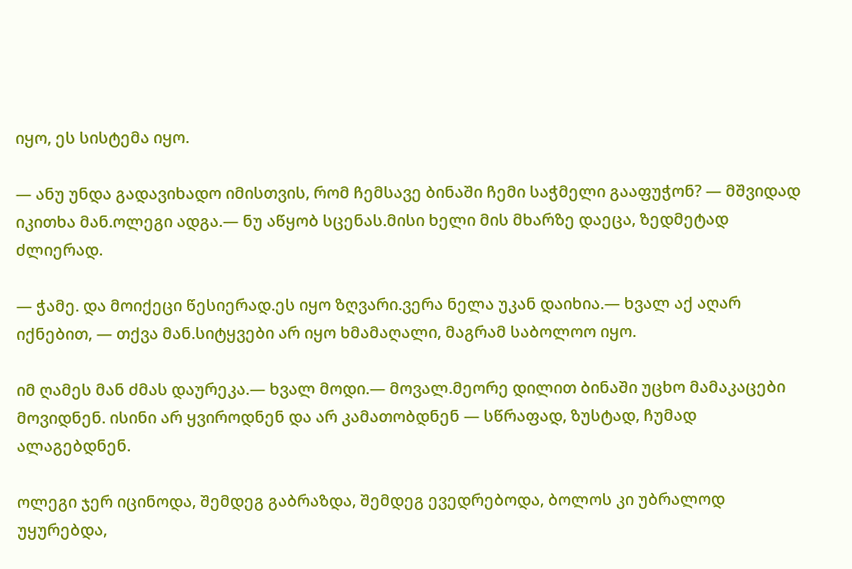იყო, ეს სისტემა იყო.

— ანუ უნდა გადავიხადო იმისთვის, რომ ჩემსავე ბინაში ჩემი საჭმელი გააფუჭონ? — მშვიდად იკითხა მან.ოლეგი ადგა.— ნუ აწყობ სცენას.მისი ხელი მის მხარზე დაეცა, ზედმეტად ძლიერად.

— ჭამე. და მოიქეცი წესიერად.ეს იყო ზღვარი.ვერა ნელა უკან დაიხია.— ხვალ აქ აღარ იქნებით, — თქვა მან.სიტყვები არ იყო ხმამაღალი, მაგრამ საბოლოო იყო.

იმ ღამეს მან ძმას დაურეკა.— ხვალ მოდი.— მოვალ.მეორე დილით ბინაში უცხო მამაკაცები მოვიდნენ. ისინი არ ყვიროდნენ და არ კამათობდნენ — სწრაფად, ზუსტად, ჩუმად ალაგებდნენ.

ოლეგი ჯერ იცინოდა, შემდეგ გაბრაზდა, შემდეგ ევედრებოდა, ბოლოს კი უბრალოდ უყურებდა,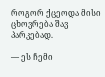როგორ ქცეოდა მისი ცხოვრება შავ პარკებად.

— ეს ჩემი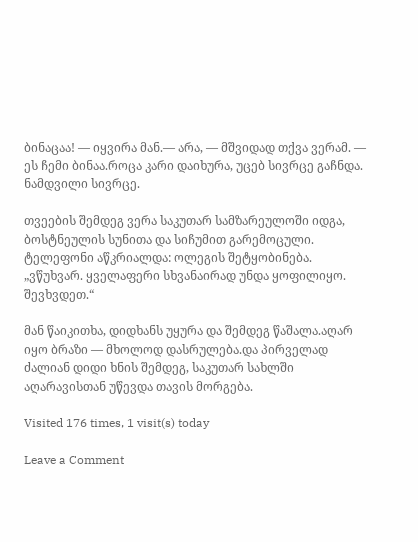ბინაცაა! — იყვირა მან.— არა, — მშვიდად თქვა ვერამ. — ეს ჩემი ბინაა.როცა კარი დაიხურა, უცებ სივრცე გაჩნდა. ნამდვილი სივრცე.

თვეების შემდეგ ვერა საკუთარ სამზარეულოში იდგა, ბოსტნეულის სუნითა და სიჩუმით გარემოცული. ტელეფონი აწკრიალდა: ოლეგის შეტყობინება. „ვწუხვარ. ყველაფერი სხვანაირად უნდა ყოფილიყო. შევხვდეთ.“

მან წაიკითხა, დიდხანს უყურა და შემდეგ წაშალა.აღარ იყო ბრაზი — მხოლოდ დასრულება.და პირველად ძალიან დიდი ხნის შემდეგ, საკუთარ სახლში აღარავისთან უწევდა თავის მორგება.

Visited 176 times, 1 visit(s) today

Leave a Comment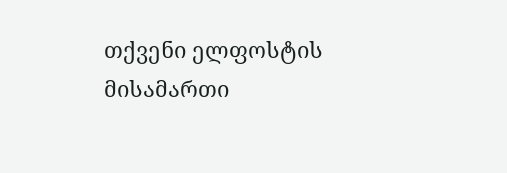თქვენი ელფოსტის მისამართი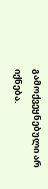გამოქვეყნებული არ იქნება.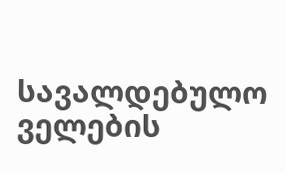სავალდებულო ველების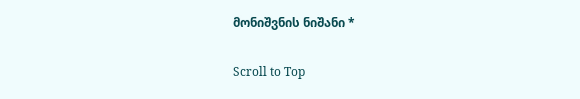მონიშვნის ნიშანი *

Scroll to Top